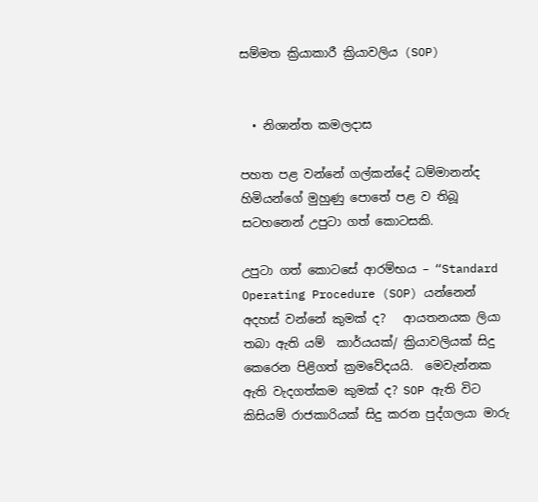සම්මත ක්‍රියාකාරී ක්‍රියාවලිය (SOP)


  • නිශාන්ත කමලදාස

පහත පළ වන්නේ ගල්කන්දේ ධම්මානන්ද හිමියන්ගේ මුහුණු පොතේ පළ ව තිබූ සටහනෙන් උපුටා ගත් කොටසකි.

උපුටා ගත් කොටසේ ආරම්භය – “Standard Operating Procedure (SOP) යන්නෙන් අදහස් වන්නේ කුමක් ද?   ආයතනයක ලියා තබා ඇති යම්  කාර්යයක්/ ක්‍රියාවලියක් සිදු කෙරෙන පිළිගත් ක්‍රමවේදයයි.  මෙවැන්නක ඇති වැදගත්කම කුමක් ද? SOP ඇති විට කිසියම් රාජකාරියක් සිදු කරන පුද්ගලයා මාරු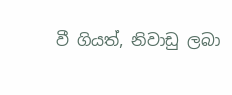වී ගියත්, නිවාඩු ලබා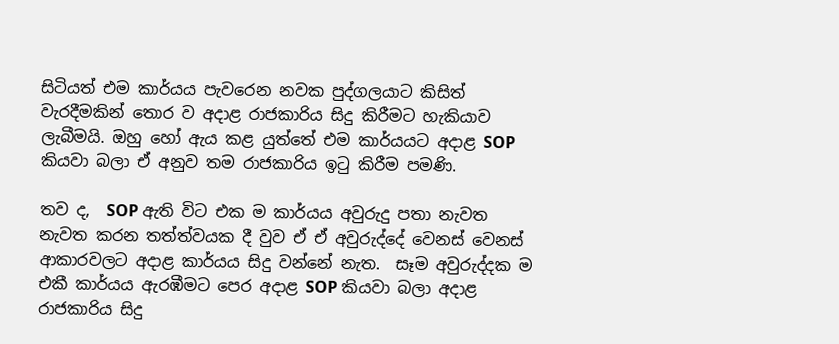සිටියත් එම කාර්යය පැවරෙන නවක පුද්ගලයාට කිසිත් වැරදීමකින් තොර ව අදාළ රාජකාරිය සිදු කිරීමට හැකියාව ලැබීමයි. ඔහු හෝ ඇය කළ යුත්තේ එම කාර්යයට අදාළ SOP කියවා බලා ඒ අනුව තම රාජකාරිය ඉටු කිරීම පමණි.

තව ද,  SOP ඇති විට එක ම කාර්යය අවුරුදු පතා නැවත නැවත කරන තත්ත්වයක දී වුව ඒ ඒ අවුරුද්දේ වෙනස් වෙනස් ආකාරවලට අදාළ කාර්යය සිදු වන්නේ නැත.  සෑම අවුරුද්දක ම එකී කාර්යය ඇරඹීමට පෙර අදාළ SOP කියවා බලා අදාළ රාජකාරිය සිදු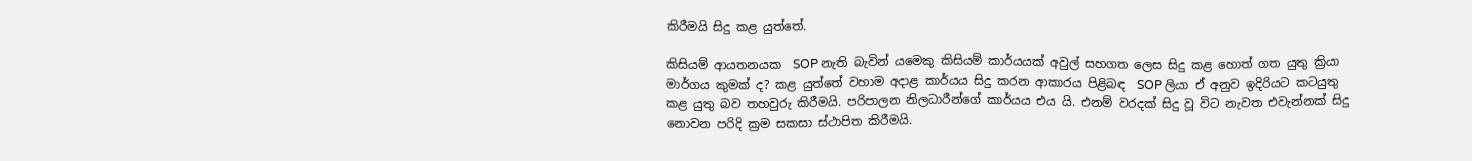කිරීමයි සිදු කළ යුත්තේ.

කිසියම් ආයතනයක  SOP නැති බැවින් යමෙකු කිසියම් කාර්යයක් අවුල් සහගත ලෙස සිදු කළ හොත් ගත යුතු ක්‍රියා මාර්ගය කුමක් ද? කළ යුත්තේ වහාම අදාළ කාර්යය සිදු කරන ආකාරය පිළිබඳ  SOP ලියා ඒ අනුව ඉදිරියට කටයුතු කළ යුතු බව තහවුරු කිරීමයි. පරිපාලන නිලධාරීන්ගේ කාර්යය එය යි. එනම් වරදක් සිදු වූ විට නැවත එවැන්නක් සිදු නොවන පරිදි ක්‍රම සකසා ස්ථාපිත කිරීමයි.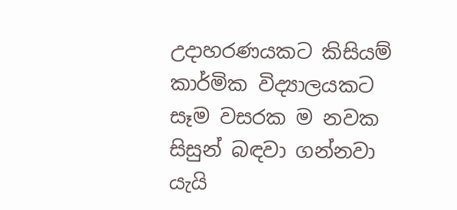උදාහරණයකට කිසියම් කාර්මික විද්‍යාලයකට සෑම වසරක ම නවක සිසුන් බඳවා ගන්නවා යැයි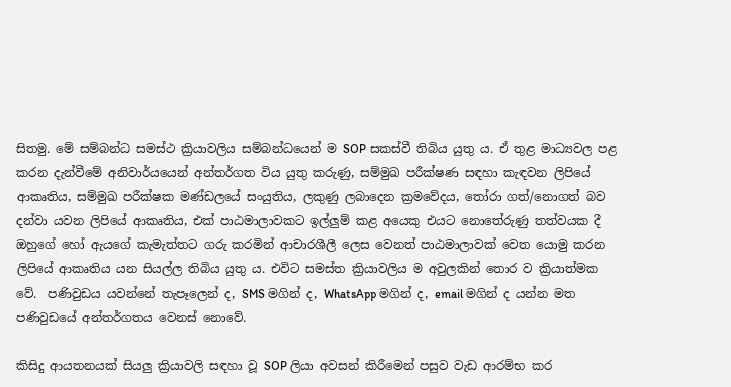සිතමු. මේ සම්බන්ධ සමස්ථ ක්‍රියාවලිය සම්බන්ධයෙන් ම SOP සකස්වී තිබිය යුතු ය. ඒ තුළ මාධ්‍යවල පළ කරන දැන්වීමේ අනිවාර්යයෙන් අන්තර්ගත විය යුතු කරුණු, සම්මුඛ පරීක්ෂණ සඳහා කැඳවන ලිපියේ ආකෘතිය, සම්මුඛ පරීක්ෂක මණ්ඩලයේ සං‍යුතිය, ලකුණු ලබාදෙන ක්‍රමවේදය, තෝරා ගත්/නොගත් බව දන්වා යවන ලිපියේ ආකෘතිය, එක් පාඨමාලාවකට ඉල්ලුම් කළ අයෙකු එයට නොතේරුණු තත්වයක දී ඔහුගේ හෝ ඇයගේ කැමැත්තට ගරු කරමින් ආචාරශීලී ලෙස වෙනත් පාඨමාලාවක් වෙත යොමු කරන ලිපියේ ආකෘතිය යන සියල්ල තිබිය යුතු ය. එවිට සමස්ත ක්‍රියාවලිය ම අවුලකින් තොර ව ක්‍රියාත්මක වේ.  පණිවුඩය යවන්නේ තැපෑලෙන් ද, SMS මගින් ද, WhatsApp මගින් ද, email මගින් ද යන්න මත පණිවුඩයේ අන්තර්ගතය වෙනස් නොවේ.

කිසිදු ආයතනයක් සියලු ක්‍රියාවලි සඳහා වූ SOP ලියා අවසන් කිරීමෙන් පසුව වැඩ ආරම්භ කර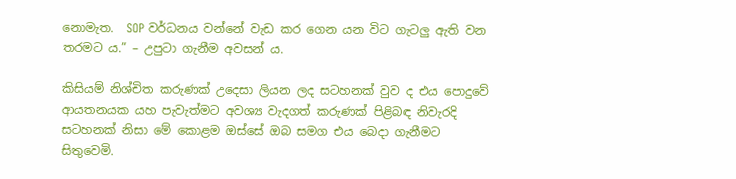නොමැත.  SOP වර්ධනය වන්නේ වැඩ කර ගෙන යන විට ගැටලු ඇති වන තරමට ය.” – උපුටා ගැනීම අවසන් ය.

කිසියම් නිශ්චිත කරුණක් උදෙසා ලියන ලද සටහනක් වුව ද එය පොදුවේ ආයතනයක යහ පැවැත්මට අවශ්‍ය වැදගත් කරුණක් පිළිබඳ නිවැරදි සටහනක් නිසා මේ කොළම ඔස්සේ ඔබ සමග එය බෙදා ගැනීමට සිතුවෙමි.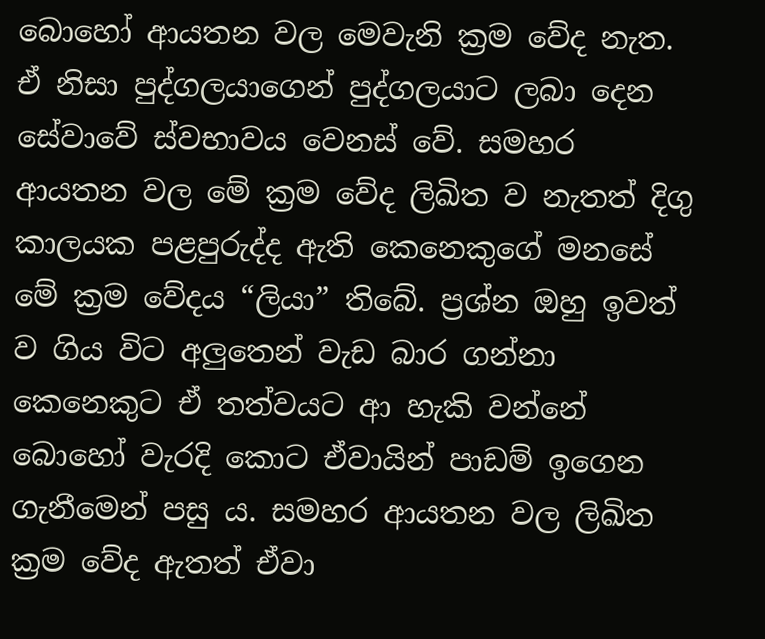බොහෝ ආයතන වල මෙවැනි ක්‍රම වේද නැත. ඒ නිසා පුද්ගලයාගෙන් පුද්ගලයාට ලබා දෙන සේවාවේ ස්වභාවය වෙනස් වේ. සමහර ආයතන වල මේ ක්‍රම වේද ලිඛිත ව නැතත් දිගු කාලයක පළපුරුද්ද ඇති කෙනෙකුගේ මනසේ මේ ක්‍රම වේදය “ලියා” තිබේ. ප්‍රශ්න ඔහු ඉවත් ව ගිය විට අලුතෙන් වැඩ බාර ගන්නා කෙනෙකුට ඒ තත්වයට ආ හැකි වන්නේ බොහෝ වැරදි කොට ඒවායින් පාඩම් ඉගෙන ගැනීමෙන් පසු ය. සමහර ආයතන වල ලිඛිත ක්‍රම වේද ඇතත් ඒවා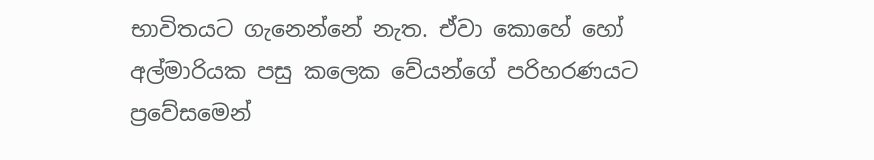භාවිතයට ගැනෙන්නේ නැත. ඒවා කොහේ හෝ අල්මාරියක පසු කලෙක වේයන්ගේ පරිහරණයට ප්‍රවේසමෙන්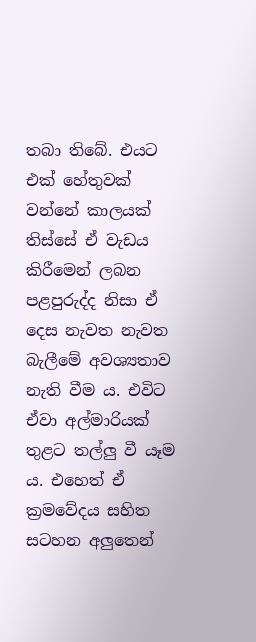තබා තිබේ. එයට එක් හේතුවක් වන්නේ කාලයක් තිස්සේ ඒ වැඩය කිරීමෙන් ලබන පළපුරුද්ද නිසා ඒ දෙස නැවත නැවත බැලීමේ අවශ්‍යතාව නැති වීම ය. එවිට ඒවා අල්මාරියක් තුළට තල්ලු වී යෑම ය. එහෙත් ඒ ක්‍රමවේදය සහිත සටහන අලුතෙන්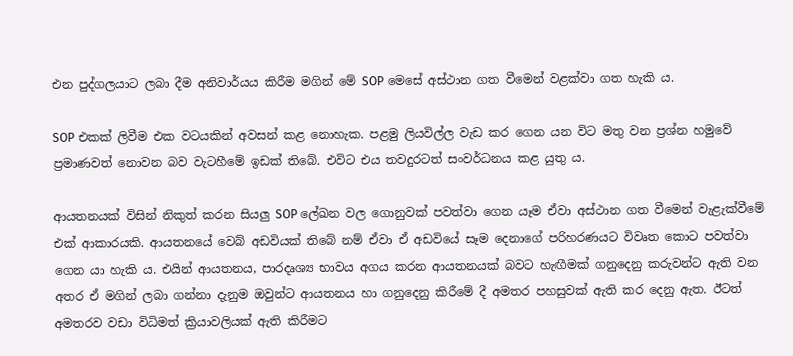එන පුද්ගලයාට ලබා දීම අනිවාර්යය කිරීම මගින් මේ SOP මෙසේ අස්ථාන ගත වීමෙන් වළක්වා ගත හැකි ය.

SOP එකක් ලිවීම එක වටයකින් අවසන් කළ නොහැක. පළමු ලියවිල්ල වැඩ කර ගෙන යන විට මතු වන ප්‍රශ්න හමුවේ ප්‍රමාණවත් නොවන බව වැටහීමේ ඉඩක් තිබේ. එවිට එය තවදුරටත් සංවර්ධනය කළ යුතු ය.

ආයතනයක් විසින් නිකුත් කරන සියලු SOP ලේඛන වල ගොනුවක් පවත්වා ගෙන යෑම ඒවා අස්ථාන ගත වීමෙන් වැළැක්වීමේ එක් ආකාරයකි. ආයතනයේ වෙබ් අඩවියක් තිබේ නම් ඒවා ඒ අඩවියේ සෑම දෙනාගේ පරිහරණයට විවෘත‌ කොට පවත්වා ගෙන යා හැකි ය. එයින් ආයතනය, පාරදෘශ්‍ය භාවය අගය කරන ආයතනයක් බවට හැඟීමක් ගනුදෙනු කරුවන්ට ඇති වන අතර ඒ මගින් ලබා ගන්නා දැනුම ඔවුන්ට ආයතනය හා ගනුදෙනු කිරීමේ දී අමතර පහසුවක් ඇති කර දෙනු ඇත. ඊටත් අමතරව වඩා විධිමත් ක්‍රියාවලියක් ඇති කිරීමට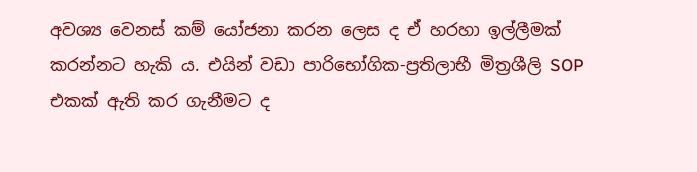අවශ්‍ය වෙනස් කම් යෝජනා කරන ලෙස ද ඒ හරහා ඉල්ලීමක් කරන්නට හැකි ය. එයින් වඩා පාරිභෝගික-ප්‍රතිලාභී මිත්‍රශීලි SOP එකක් ඇති කර ගැනීමට ද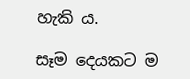හැකි ය.

සෑම දෙයකට ම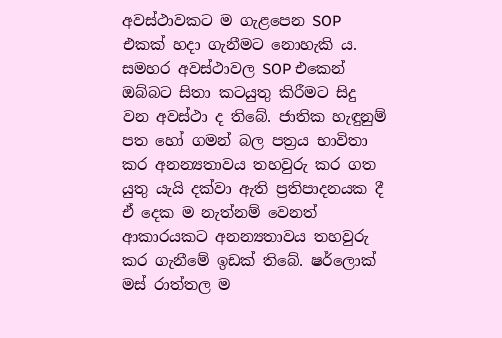අවස්ථාවකට ම ගැළපෙන SOP එකක් හදා ගැනීමට නොහැකි ය. සමහර අවස්ථාවල SOP එකෙන් ඔබ්බට සිතා කටයුතු කිරීමට සිදු වන අවස්ථා ද තිබේ. ජාතික හැඳුනුම් පත හෝ ගමන් බල පත්‍රය භාවිතා කර අනන්‍යතාවය තහවුරු කර ගත යුතු යැයි දක්වා ඇති ප්‍රතිපාදනයක දී ඒ දෙක ම නැත්නම් වෙනත් ආකාරයකට අනන්‍යතාවය තහවුරු කර ගැනීමේ ඉඩක් තිබේ. ෂර්ලොක් මස් රාත්තල ම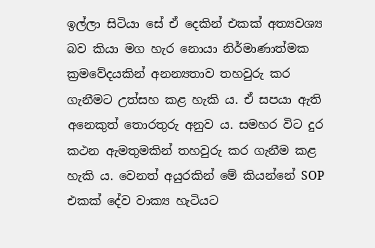ඉල්ලා සිටියා සේ ඒ දෙකින් එකක් අත්‍යවශ්‍ය බව කියා මග හැර නොයා නිර්මාණාත්මක ක්‍රමවේදයකින් අනන්‍යතාව තහවුරු කර ගැනීමට උත්සහ කළ හැකි ය. ඒ සපයා ඇති අනෙකුත් තොරතුරු අනුව ය. සමහර විට දුර කථන ඇමතුමකින් තහවුරු කර ගැනීම කළ හැකි ය. වෙනත් අයුරකින් මේ කියන්නේ SOP එකක් දේව වාක්‍ය හැටියට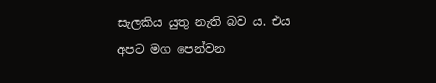සැලකිය යුතු නැති බව ය. එය අපට මග පෙන්වන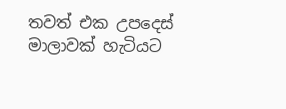තවත් එක උපදෙස් මාලාවක් හැටියට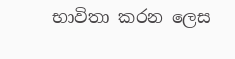භාවිතා කරන ලෙස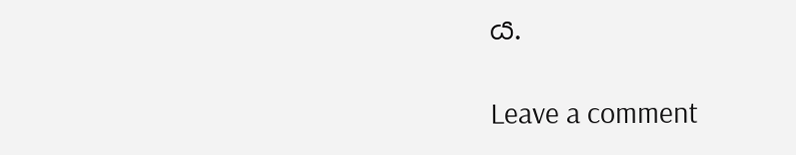ය.

Leave a comment